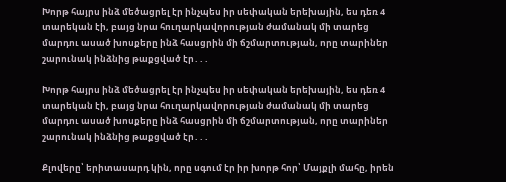Խորթ հայրս ինձ մեծացրել էր ինչպես իր սեփական երեխային, ես դեռ 4 տարեկան էի, բայց նրա հուղարկավորության ժամանակ մի տարեց մարդու ասած խոսքերը ինձ հասցրին մի ճշմարտության, որը տարիներ շարունակ ինձնից թաքցված էր․․․

Խորթ հայրս ինձ մեծացրել էր ինչպես իր սեփական երեխային, ես դեռ 4 տարեկան էի, բայց նրա հուղարկավորության ժամանակ մի տարեց մարդու ասած խոսքերը ինձ հասցրին մի ճշմարտության, որը տարիներ շարունակ ինձնից թաքցված էր․․․

Քլովերը՝ երիտասարդ կին, որը սգում էր իր խորթ հոր՝ Մայքլի մահը, իրեն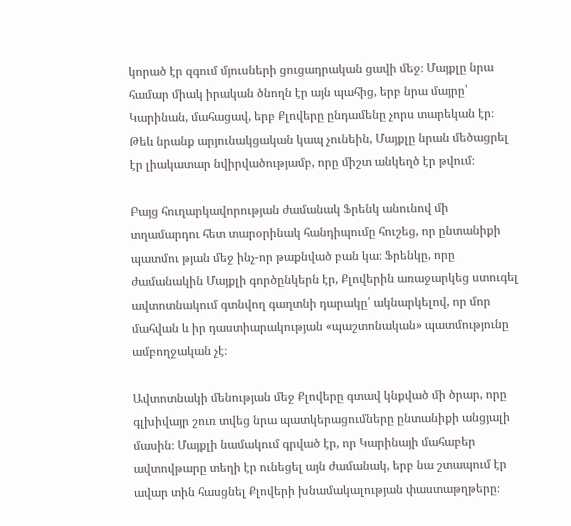կորած էր զգում մյուսների ցուցադրական ցավի մեջ։ Մայքլը նրա համար միակ իրական ծնողն էր այն պահից, երբ նրա մայրը՝ Կարինան, մահացավ, երբ Քլովերը ընդամենը չորս տարեկան էր։ Թեև նրանք արյունակցական կապ չունեին, Մայքլը նրան մեծացրել էր լիակատար նվիրվածությամբ, որը միշտ անկեղծ էր թվում։

Բայց հուղարկավորության ժամանակ Ֆրենկ անունով մի տղամարդու հետ տարօրինակ հանդիպումը հուշեց, որ ընտանիքի պատմու թյան մեջ ինչ-որ թաքնված բան կա։ Ֆրենկը, որը ժամանակին Մայքլի գործընկերն էր, Քլովերին առաջարկեց ստուգել ավտոտնակում գտնվող գաղտնի դարակը՝ ակնարկելով, որ մոր մահվան և իր դաստիարակության «պաշտոնական» պատմությունը ամբողջական չէ։

Ավտոտնակի մենության մեջ Քլովերը գտավ կնքված մի ծրար, որը գլխիվայր շուռ տվեց նրա պատկերացումները ընտանիքի անցյալի մասին։ Մայքլի նամակում գրված էր, որ Կարինայի մահաբեր ավտովթարը տեղի էր ունեցել այն ժամանակ, երբ նա շտապում էր ավար տին հասցնել Քլովերի խնամակալության փաստաթղթերը։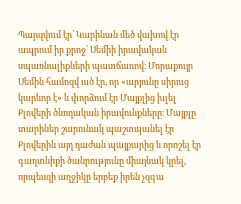Պարզվում էր՝ Կարինան մեծ վախով էր ապրում իր քրոջ՝ Սեմիի իրավական սպառնալիքների պատճառով։ Մորաքույր Սեմին համոզվ ած էր, որ «արյունը սիրուց կարևոր է» և փորձում էր Մայքլից խլել Քլովերի ծնողական իրավունքները։ Մայքլը տարիներ շարունակ պաշտպանել էր Քլովերին այդ դաժան պայքարից և որոշել էր գաղտնիքի ծանրությունը միայնակ կրել, որպեսզի աղջիկը երբեք իրեն չզգա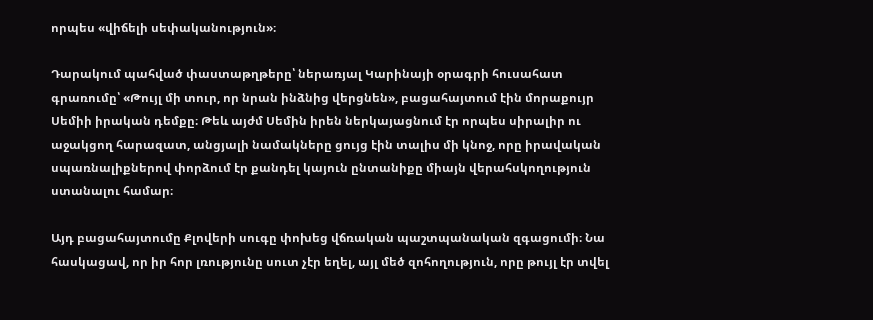որպես «վիճելի սեփականություն»։

Դարակում պահված փաստաթղթերը՝ ներառյալ Կարինայի օրագրի հուսահատ գրառումը՝ «Թույլ մի տուր, որ նրան ինձնից վերցնեն», բացահայտում էին մորաքույր Սեմիի իրական դեմքը։ Թեև այժմ Սեմին իրեն ներկայացնում էր որպես սիրալիր ու աջակցող հարազատ, անցյալի նամակները ցույց էին տալիս մի կնոջ, որը իրավական սպառնալիքներով փորձում էր քանդել կայուն ընտանիքը միայն վերահսկողություն ստանալու համար։

Այդ բացահայտումը Քլովերի սուգը փոխեց վճռական պաշտպանական զգացումի։ Նա հասկացավ, որ իր հոր լռությունը սուտ չէր եղել, այլ մեծ զոհողություն, որը թույլ էր տվել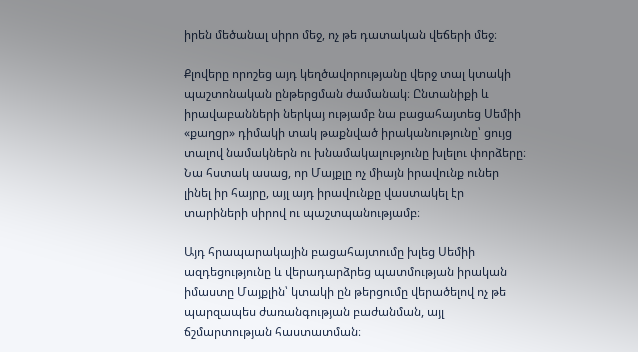իրեն մեծանալ սիրո մեջ, ոչ թե դատական վեճերի մեջ։

Քլովերը որոշեց այդ կեղծավորությանը վերջ տալ կտակի պաշտոնական ընթերցման ժամանակ։ Ընտանիքի և իրավաբանների ներկայ ությամբ նա բացահայտեց Սեմիի «քաղցր» դիմակի տակ թաքնված իրականությունը՝ ցույց տալով նամակներն ու խնամակալությունը խլելու փորձերը։ Նա հստակ ասաց, որ Մայքլը ոչ միայն իրավունք ուներ լինել իր հայրը, այլ այդ իրավունքը վաստակել էր տարիների սիրով ու պաշտպանությամբ։

Այդ հրապարակային բացահայտումը խլեց Սեմիի ազդեցությունը և վերադարձրեց պատմության իրական իմաստը Մայքլին՝ կտակի ըն թերցումը վերածելով ոչ թե պարզապես ժառանգության բաժանման, այլ ճշմարտության հաստատման։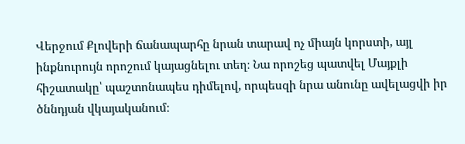Վերջում Քլովերի ճանապարհը նրան տարավ ոչ միայն կորստի, այլ ինքնուրույն որոշում կայացնելու տեղ։ Նա որոշեց պատվել Մայքլի հիշատակը՝ պաշտոնապես դիմելով, որպեսզի նրա անունը ավելացվի իր ծննդյան վկայականում։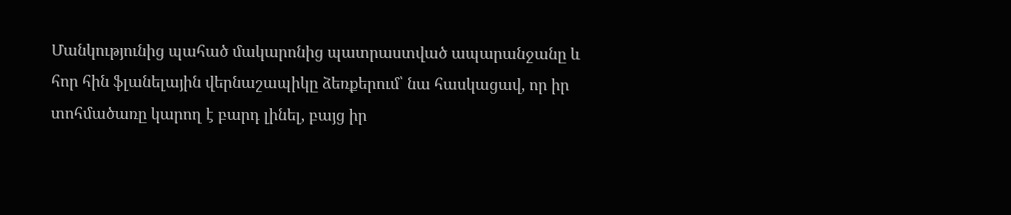Մանկությունից պահած մակարոնից պատրաստված ապարանջանը և հոր հին ֆլանելային վերնաշապիկը ձեռքերում՝ նա հասկացավ, որ իր տոհմածառը կարող է բարդ լինել, բայց իր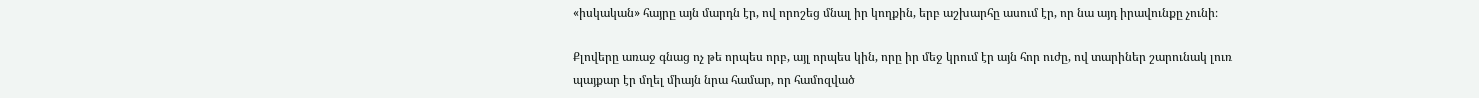«իսկական» հայրը այն մարդն էր, ով որոշեց մնալ իր կողքին, երբ աշխարհը ասում էր, որ նա այդ իրավունքը չունի։

Քլովերը առաջ գնաց ոչ թե որպես որբ, այլ որպես կին, որը իր մեջ կրում էր այն հոր ուժը, ով տարիներ շարունակ լուռ պայքար էր մղել միայն նրա համար, որ համոզված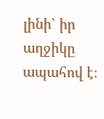լինի՝ իր աղջիկը ապահով է։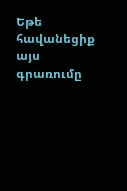Եթե հավանեցիք այս գրառումը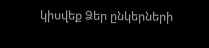կիսվեք Ձեր ընկերների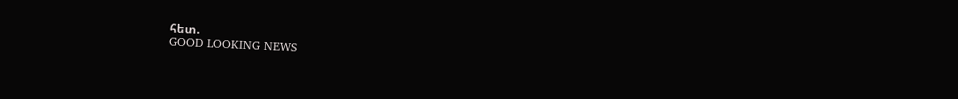հետ.
GOOD LOOKING NEWS